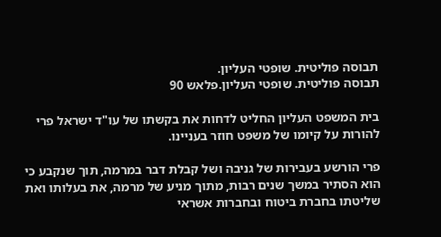תבוסה פוליטית. שופטי העליון.
תבוסה פוליטית. שופטי העליון.פלאש 90

בית המשפט העליון החליט לדחות את בקשתו של עו"ד ישראל פרי להורות על קיומו של משפט חוזר בעניינו.

פרי הורשע בעבירות של גניבה ושל קבלת דבר במרמה, תוך שנקבע כי הוא הסתיר במשך שנים רבות, מתוך מניע של מרמה, את בעלותו ואת שליטתו בחברת ביטוח ובחברות אשראי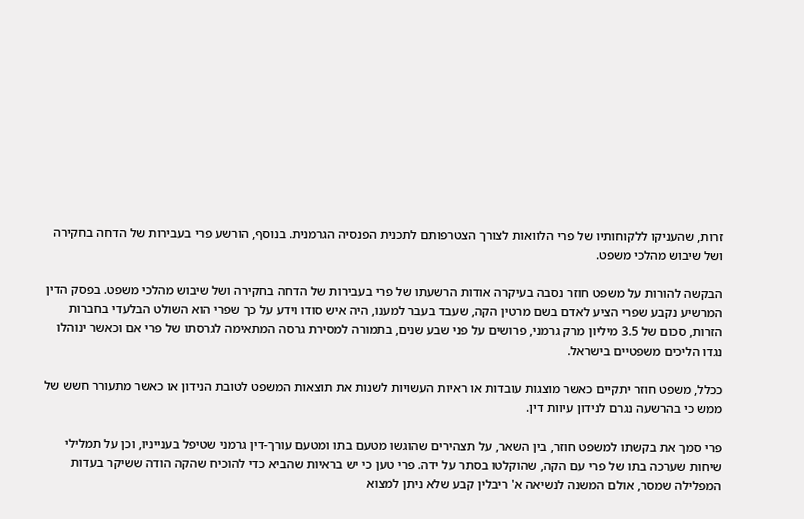זרות, שהעניקו ללקוחותיו של פרי הלוואות לצורך הצטרפותם לתכנית הפנסיה הגרמנית. בנוסף, הורשע פרי בעבירות של הדחה בחקירה ושל שיבוש מהלכי משפט.

הבקשה להורות על משפט חוזר נסבה בעיקרה אודות הרשעתו של פרי בעבירות של הדחה בחקירה ושל שיבוש מהלכי משפט. בפסק הדין המרשיע נקבע שפרי הציע לאדם בשם מרטין הקה, שעבד בעבר למענו, היה איש סודו וידע על כך שפרי הוא השולט הבלעדי בחברות הזרות, סכום של 3.5 מיליון מרק גרמני, פרושים על פני שבע שנים, בתמורה למסירת גרסה המתאימה לגרסתו של פרי אם וכאשר ינוהלו נגדו הליכים משפטיים בישראל.

ככלל, משפט חוזר יתקיים כאשר מוצגות עובדות או ראיות העשויות לשנות את תוצאות המשפט לטובת הנידון או כאשר מתעורר חשש של ממש כי בהרשעה נגרם לנידון עיוות דין.

פרי סמך את בקשתו למשפט חוזר, בין השאר, על תצהירים שהוגשו מטעם בתו ומטעם עורך-דין גרמני שטיפל בענייניו, וכן על תמלילי שיחות שערכה בתו של פרי עם הקה, שהוקלטו בסתר על ידה. פרי טען כי יש בראיות שהביא כדי להוכיח שהקה הודה ששיקר בעדות המפלילה שמסר, אולם המשנה לנשיאה א' ריבלין קבע שלא ניתן למצוא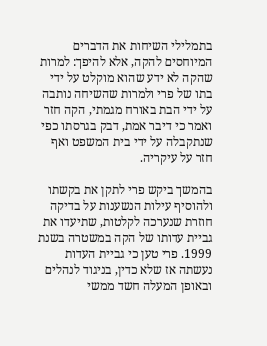בתמלילי השיחות את הדברים המיוחסים להקה, אלא להיפך: למרות שהקה לא ידע שהוא מוקלט על ידי בתו של פרי ולמרות שהשיחה נותבה על ידי הבת באורח מגמתי, הקה חזר ואמר כי דיבר אמת, דבק בגרסתו כפי שנתקבלה על ידי בית המשפט ואף חזר על עיקריה.

בהמשך ביקש פרי לתקן את בקשתו ולהוסיף עילות הנשענות על בדיקה חוזרת שנערכה לקלטות, שתיעדו את גביית עדותו של הקה במשטרה בשנת 1999. פרי טען כי גביית העדות נעשתה אז שלא כדין, בניגוד לנהלים ובאופן המעלה חשד ממשי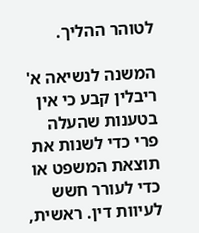לטוהר ההליך.

המשנה לנשיאה א' ריבלין קבע כי אין בטענות שהעלה פרי כדי לשנות את תוצאת המשפט או כדי לעורר חשש לעיוות דין. ראשית,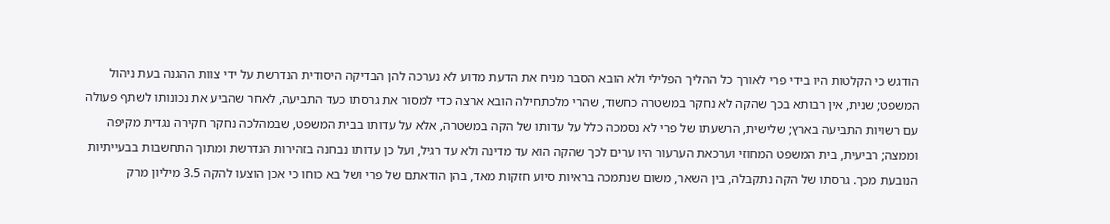הודגש כי הקלטות היו בידי פרי לאורך כל ההליך הפלילי ולא הובא הסבר מניח את הדעת מדוע לא נערכה להן הבדיקה היסודית הנדרשת על ידי צוות ההגנה בעת ניהול המשפט; שנית, אין רבותא בכך שהקה לא נחקר במשטרה כחשוד, שהרי מלכתחילה הובא ארצה כדי למסור את גרסתו כעד התביעה, לאחר שהביע את נכונותו לשתף פעולה עם רשויות התביעה בארץ; שלישית, הרשעתו של פרי לא נסמכה כלל על עדותו של הקה במשטרה, אלא על עדותו בבית המשפט, שבמהלכה נחקר חקירה נגדית מקיפה וממצה; רביעית, בית המשפט המחוזי וערכאת הערעור היו ערים לכך שהקה הוא עד מדינה ולא עד רגיל, ועל כן עדותו נבחנה בזהירות הנדרשת ומתוך התחשבות בבעייתיות הנובעת מכך. גרסתו של הקה נתקבלה, בין השאר, משום שנתמכה בראיות סיוע חזקות מאד, בהן הודאתם של פרי ושל בא כוחו כי אכן הוצעו להקה 3.5 מיליון מרק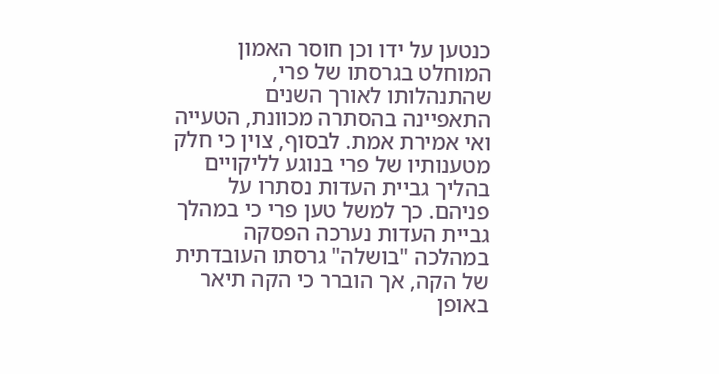כנטען על ידו וכן חוסר האמון המוחלט בגרסתו של פרי, שהתנהלותו לאורך השנים התאפיינה בהסתרה מכוונת, הטעייה ואי אמירת אמת. לבסוף, צוין כי חלק מטענותיו של פרי בנוגע לליקויים בהליך גביית העדות נסתרו על פניהם. כך למשל טען פרי כי במהלך גביית העדות נערכה הפסקה במהלכה "בושלה" גרסתו העובדתית של הקה, אך הוברר כי הקה תיאר באופן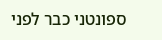ספונטני כבר לפני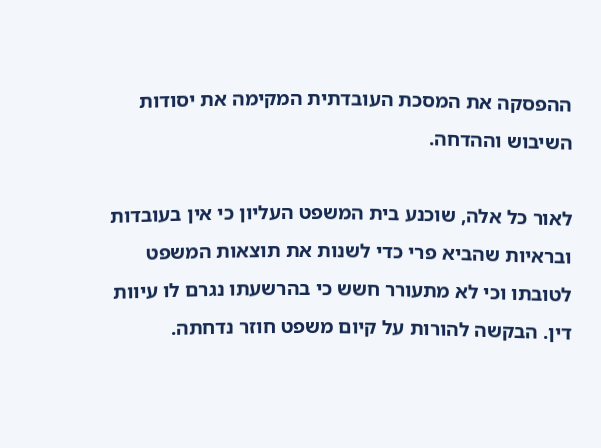ההפסקה את המסכת העובדתית המקימה את יסודות השיבוש וההדחה.

לאור כל אלה, שוכנע בית המשפט העליון כי אין בעובדות ובראיות שהביא פרי כדי לשנות את תוצאות המשפט לטובתו וכי לא מתעורר חשש כי בהרשעתו נגרם לו עיוות דין. הבקשה להורות על קיום משפט חוזר נדחתה.